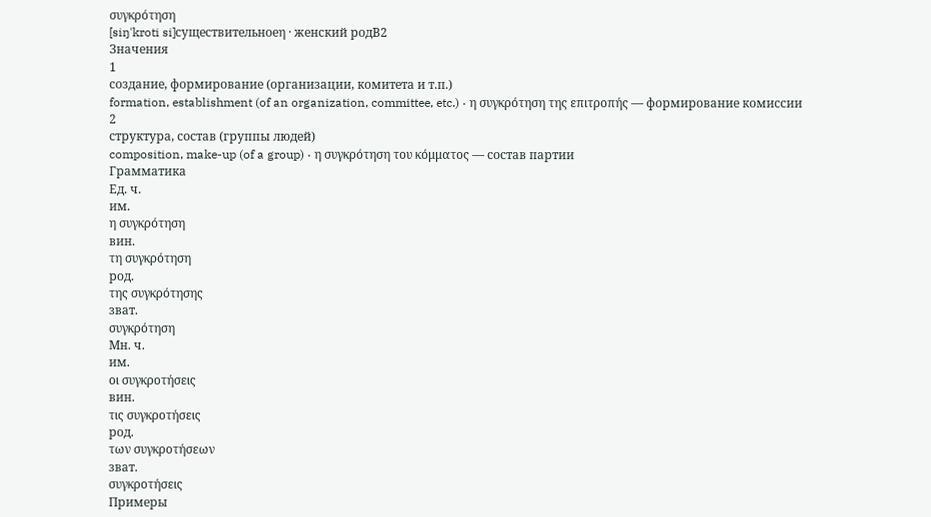συγκρότηση
[siŋˈkroti si]существительноеη · женский родB2
Значения
1
создание, формирование (организации, комитета и т.п.)
formation, establishment (of an organization, committee, etc.) · η συγκρότηση της επιτροπής — формирование комиссии
2
структура, состав (группы людей)
composition, make-up (of a group) · η συγκρότηση του κόμματος — состав партии
Грамматика
Ед. ч.
им.
η συγκρότηση
вин.
τη συγκρότηση
род.
της συγκρότησης
зват.
συγκρότηση
Мн. ч.
им.
οι συγκροτήσεις
вин.
τις συγκροτήσεις
род.
των συγκροτήσεων
зват.
συγκροτήσεις
Примеры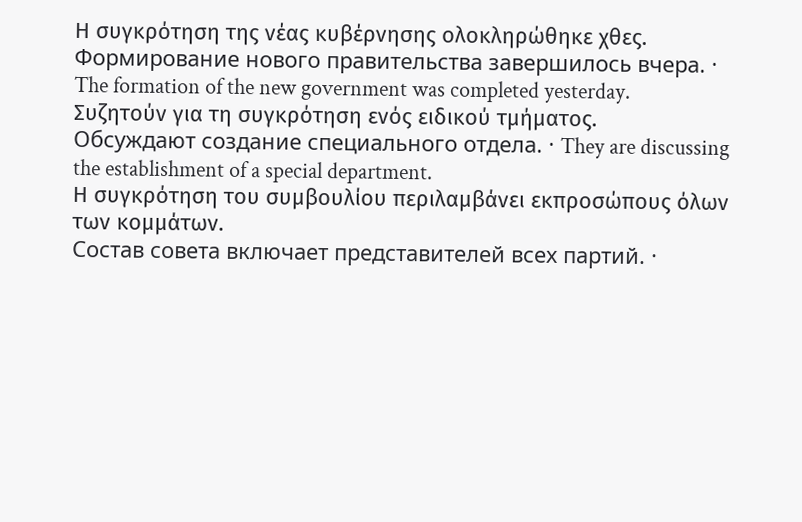Η συγκρότηση της νέας κυβέρνησης ολοκληρώθηκε χθες.
Формирование нового правительства завершилось вчера. · The formation of the new government was completed yesterday.
Συζητούν για τη συγκρότηση ενός ειδικού τμήματος.
Обсуждают создание специального отдела. · They are discussing the establishment of a special department.
Η συγκρότηση του συμβουλίου περιλαμβάνει εκπροσώπους όλων των κομμάτων.
Состав совета включает представителей всех партий. ·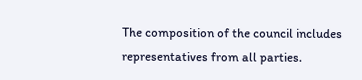The composition of the council includes representatives from all parties.